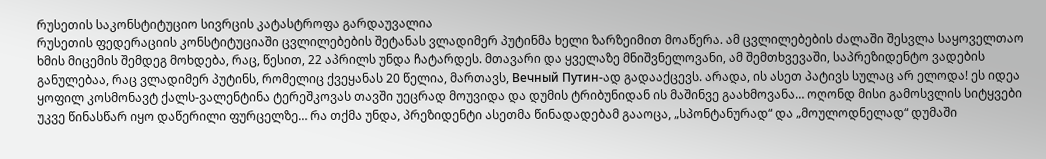რუსეთის საკონსტიტუციო სივრცის კატასტროფა გარდაუვალია
რუსეთის ფედერაციის კონსტიტუციაში ცვლილებების შეტანას ვლადიმერ პუტინმა ხელი ზარზეიმით მოაწერა. ამ ცვლილებების ძალაში შესვლა საყოველთაო ხმის მიცემის შემდეგ მოხდება, რაც, წესით, 22 აპრილს უნდა ჩატარდეს. მთავარი და ყველაზე მნიშვნელოვანი, ამ შემთხვევაში, საპრეზიდენტო ვადების განულებაა, რაც ვლადიმერ პუტინს, რომელიც ქვეყანას 20 წელია, მართავს, Вечный Путин-ად გადააქცევს. არადა, ის ასეთ პატივს სულაც არ ელოდა! ეს იდეა ყოფილ კოსმონავტ ქალს-ვალენტინა ტერეშკოვას თავში უეცრად მოუვიდა და დუმის ტრიბუნიდან ის მაშინვე გაახმოვანა… ოღონდ მისი გამოსვლის სიტყვები უკვე წინასწარ იყო დაწერილი ფურცელზე… რა თქმა უნდა, პრეზიდენტი ასეთმა წინადადებამ გააოცა, „სპონტანურად“ და „მოულოდნელად“ დუმაში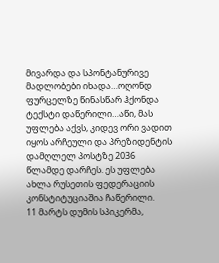მივარდა და სპონტანურივე მადლობები იხადა…ოღონდ ფურცელზე წინასწარ ჰქონდა ტექსტი დაწერილი…აწი, მას უფლება აქვს, კიდევ ორი ვადით იყოს არჩეული და პრეზიდენტის დამღლელ პოსტზე 2036 წლამდე დარჩეს. ეს უფლება ახლა რუსეთის ფედერაციის კონსტიტუციაშია ჩაწერილი.
11 მარტს დუმის სპიკერმა,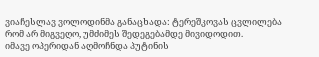ვიაჩესლავ ვოლოდინმა განაცხადა: ტერეშკოვას ცვლილება რომ არ მიგვეღო, უმძიმეს შედეგებამდე მივიდოდით.
იმავე ოპერიდან აღმოჩნდა პუტინის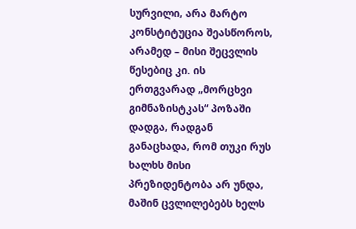სურვილი, არა მარტო კონსტიტუცია შეასწოროს, არამედ – მისი შეცვლის წესებიც კი. ის ერთგვარად „მორცხვი გიმნაზისტკას“ პოზაში დადგა, რადგან განაცხადა, რომ თუკი რუს ხალხს მისი პრეზიდენტობა არ უნდა, მაშინ ცვლილებებს ხელს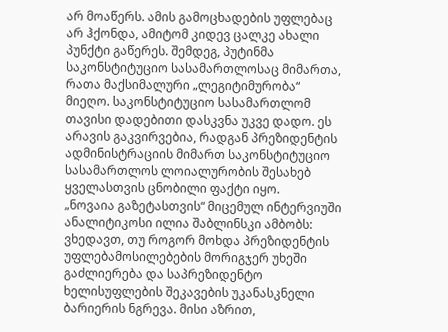არ მოაწერს. ამის გამოცხადების უფლებაც არ ჰქონდა, ამიტომ კიდევ ცალკე ახალი პუნქტი გაწერეს. შემდეგ, პუტინმა საკონსტიტუციო სასამართლოსაც მიმართა, რათა მაქსიმალური „ლეგიტიმურობა“ მიეღო. საკონსტიტუციო სასამართლომ თავისი დადებითი დასკვნა უკვე დადო. ეს არავის გაკვირვებია, რადგან პრეზიდენტის ადმინისტრაციის მიმართ საკონსტიტუციო სასამართლოს ლოიალურობის შესახებ ყველასთვის ცნობილი ფაქტი იყო.
„ნოვაია გაზეტასთვის“ მიცემულ ინტერვიუში ანალიტიკოსი ილია შაბლინსკი ამბობს: ვხედავთ, თუ როგორ მოხდა პრეზიდენტის უფლებამოსილებების მორიგჯერ უხეში გაძლიერება და საპრეზიდენტო ხელისუფლების შეკავების უკანასკნელი ბარიერის ნგრევა. მისი აზრით,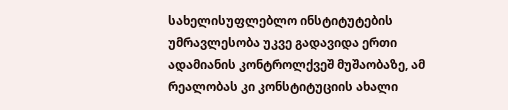სახელისუფლებლო ინსტიტუტების უმრავლესობა უკვე გადავიდა ერთი ადამიანის კონტროლქვეშ მუშაობაზე, ამ რეალობას კი კონსტიტუციის ახალი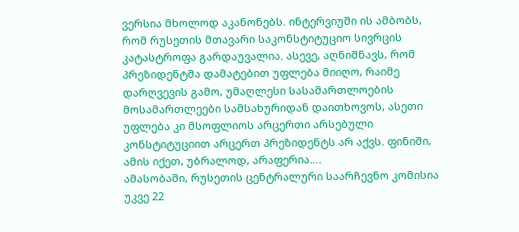ვერსია მხოლოდ აკანონებს. ინტერვიუში ის ამბობს, რომ რუსეთის მთავარი საკონსტიტუციო სივრცის კატასტროფა გარდაუვალია. ასევე, აღნიშნავს, რომ პრეზიდენტმა დამატებით უფლება მიიღო, რაიმე დარღვევის გამო, უმაღლესი სასამართლოების მოსამართლეები სამსახურიდან დაითხოვოს, ასეთი უფლება კი მსოფლიოს არცერთი არსებული კონსტიტუციით არცერთ პრეზიდენტს არ აქვს. ფინიში, ამის იქეთ, უბრალოდ, არაფერია….
ამასობაში, რუსეთის ცენტრალური საარჩევნო კომისია უკვე 22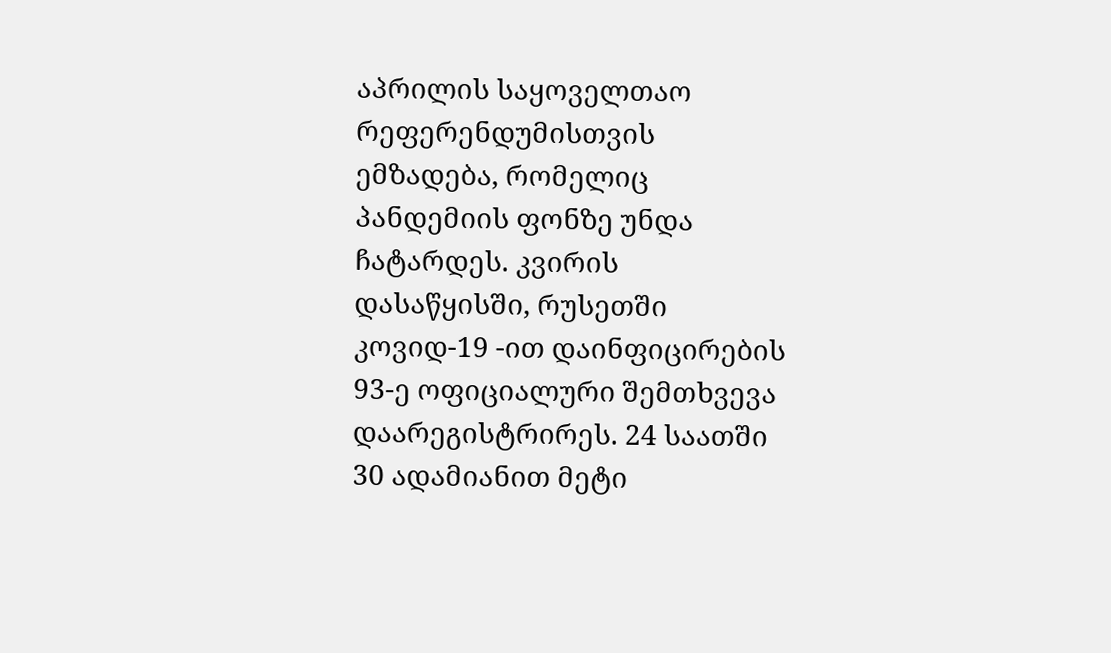აპრილის საყოველთაო რეფერენდუმისთვის ემზადება, რომელიც პანდემიის ფონზე უნდა ჩატარდეს. კვირის დასაწყისში, რუსეთში კოვიდ-19 -ით დაინფიცირების 93-ე ოფიციალური შემთხვევა დაარეგისტრირეს. 24 საათში 30 ადამიანით მეტი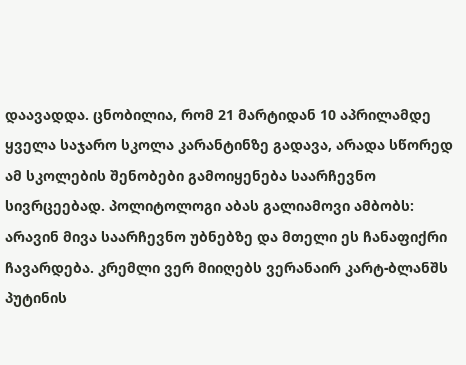დაავადდა. ცნობილია, რომ 21 მარტიდან 10 აპრილამდე ყველა საჯარო სკოლა კარანტინზე გადავა, არადა სწორედ ამ სკოლების შენობები გამოიყენება საარჩევნო სივრცეებად. პოლიტოლოგი აბას გალიამოვი ამბობს: არავინ მივა საარჩევნო უბნებზე და მთელი ეს ჩანაფიქრი ჩავარდება. კრემლი ვერ მიიღებს ვერანაირ კარტ-ბლანშს პუტინის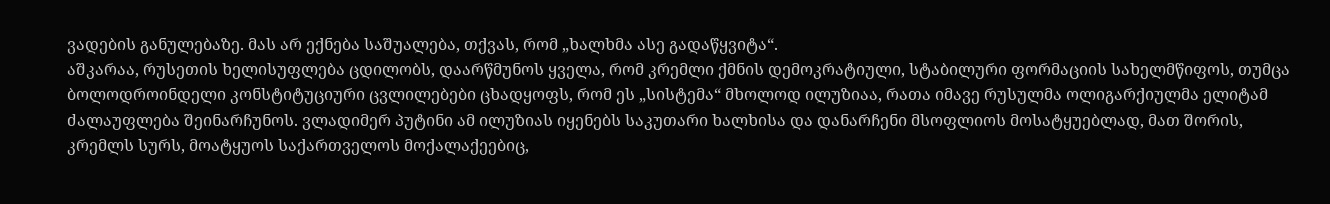ვადების განულებაზე. მას არ ექნება საშუალება, თქვას, რომ „ხალხმა ასე გადაწყვიტა“.
აშკარაა, რუსეთის ხელისუფლება ცდილობს, დაარწმუნოს ყველა, რომ კრემლი ქმნის დემოკრატიული, სტაბილური ფორმაციის სახელმწიფოს, თუმცა ბოლოდროინდელი კონსტიტუციური ცვლილებები ცხადყოფს, რომ ეს „სისტემა“ მხოლოდ ილუზიაა, რათა იმავე რუსულმა ოლიგარქიულმა ელიტამ ძალაუფლება შეინარჩუნოს. ვლადიმერ პუტინი ამ ილუზიას იყენებს საკუთარი ხალხისა და დანარჩენი მსოფლიოს მოსატყუებლად, მათ შორის, კრემლს სურს, მოატყუოს საქართველოს მოქალაქეებიც,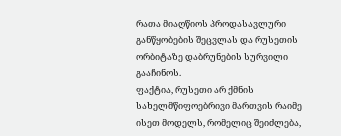რათა მიაღწიოს პროდასავლური განწყობების შეცვლას და რუსეთის ორბიტაზე დაბრუნების სურვილი გააჩინოს.
ფაქტია, რუსეთი არ ქმნის სახელმწიფოებრივი მართვის რაიმე ისეთ მოდელს, რომელიც შეიძლება,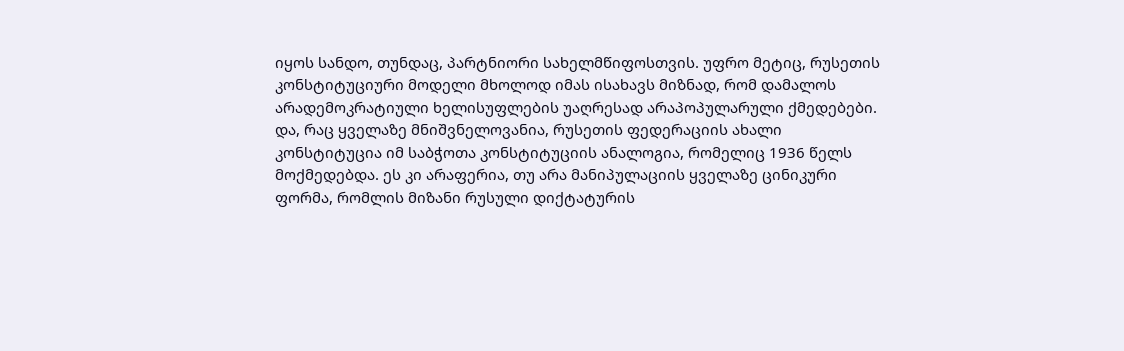იყოს სანდო, თუნდაც, პარტნიორი სახელმწიფოსთვის. უფრო მეტიც, რუსეთის კონსტიტუციური მოდელი მხოლოდ იმას ისახავს მიზნად, რომ დამალოს არადემოკრატიული ხელისუფლების უაღრესად არაპოპულარული ქმედებები. და, რაც ყველაზე მნიშვნელოვანია, რუსეთის ფედერაციის ახალი კონსტიტუცია იმ საბჭოთა კონსტიტუციის ანალოგია, რომელიც 1936 წელს მოქმედებდა. ეს კი არაფერია, თუ არა მანიპულაციის ყველაზე ცინიკური ფორმა, რომლის მიზანი რუსული დიქტატურის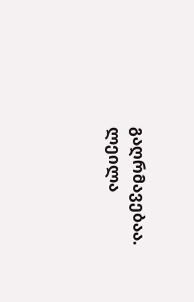გაღრმავებაა.
ლეილა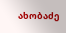ახობაძე